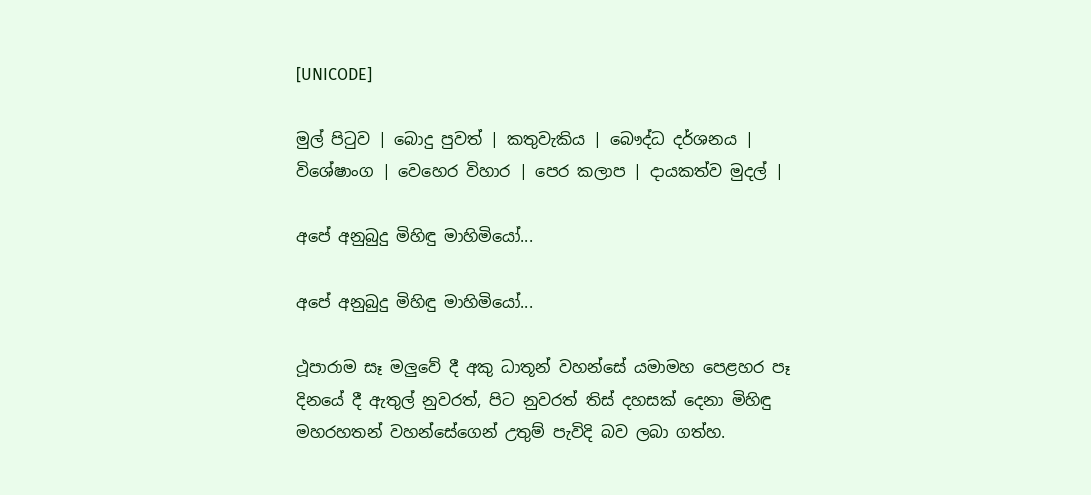[UNICODE]

මුල් පිටුව | බොදු පුවත් | කතුවැකිය | බෞද්ධ දර්ශනය | විශේෂාංග | වෙහෙර විහාර | පෙර කලාප | දායකත්ව මුදල් |

අපේ අනුබුදු මිහිඳු මාහිමියෝ...

අපේ අනුබුදු මිහිඳු මාහිමියෝ...

ථූපාරාම සෑ මලුවේ දී අකු ධාතූන් වහන්සේ යමාමහ පෙළහර පෑ දිනයේ දී ඇතුල් නුවරත්, පිට නුවරත් තිස් දහසක් දෙනා මිහිඳු මහරහතන් වහන්සේගෙන් උතුම් පැවිදි බව ලබා ගත්හ.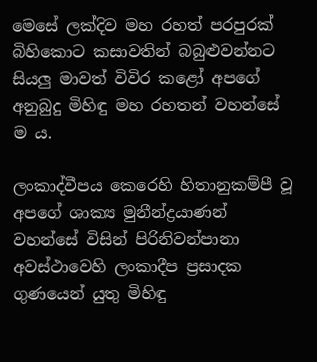මෙසේ ලක්දිව මහ රහත් පරපුරක් බිහිකොට කසාවතින් බබුළුවන්නට සියලු මාවත් විවිර කළෝ අපගේ අනුබුදු මිහිඳු මහ රහතන් වහන්සේ ම ය.

ලංකාද්වීපය කෙරෙහි හිතානුකම්පී වූ අපගේ ශාක්‍ය මුනීන්ද්‍රයාණන් වහන්සේ විසින් පිරිනිවන්පානා අවස්ථාවෙහි ලංකාදීප ප්‍රසාදක ගුණයෙන් යුතු මිහිඳු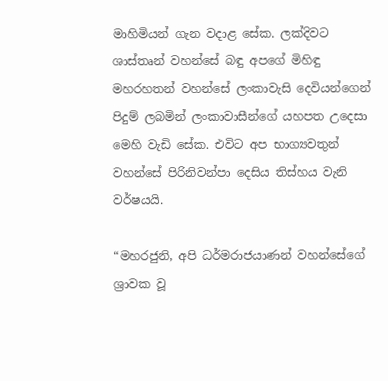මාහිමියන් ගැන වදාළ සේක. ලක්දිවට ශාස්තෘන් වහන්සේ බඳු අපගේ මිහිඳු මහරහතන් වහන්සේ ලංකාවැසි දෙවියන්ගෙන් පිදුම් ලබමින් ලංකාවාසීන්ගේ යහපත උදෙසා මෙහි වැඩි සේක. එවිට අප භාග්‍යවතුන් වහන්සේ පිරිනිවන්පා දෙසිය තිස්හය වැනි වර්ෂයයි.

“මහරජුනි, අපි ධර්මරාජයාණන් වහන්සේගේ ශ්‍රාවක වූ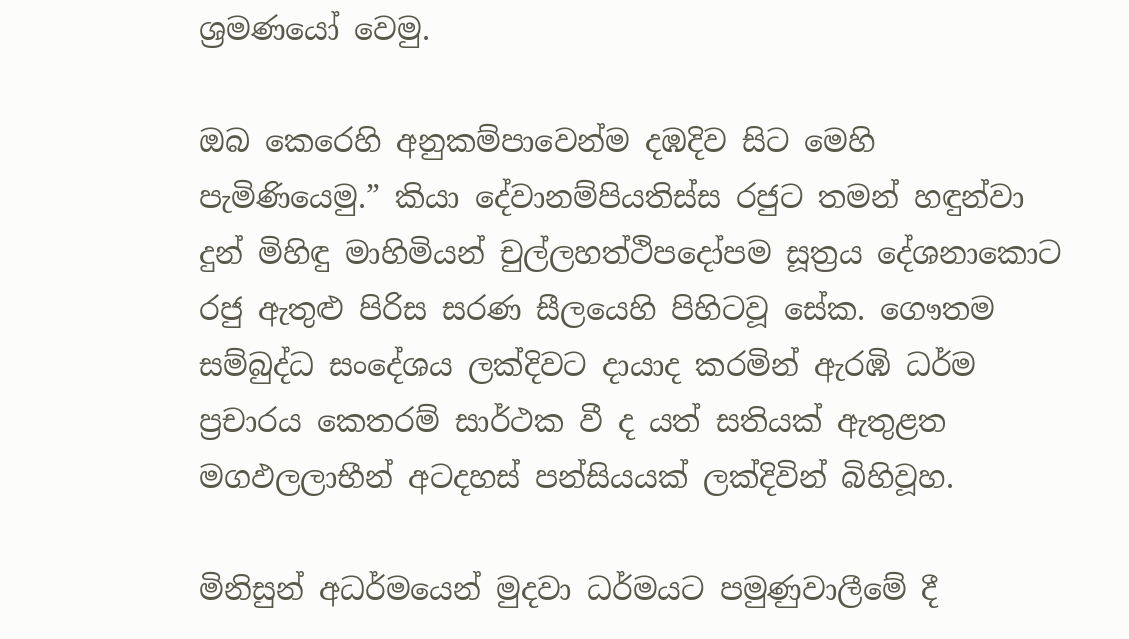ශ්‍රමණයෝ වෙමු.

ඔබ කෙරෙහි අනුකම්පාවෙන්ම දඹදිව සිට මෙහි පැමිණියෙමු.” කියා දේවානම්පියතිස්ස රජුට තමන් හඳුන්වා දුන් මිහිඳු මාහිමියන් චුල්ලහත්ථිපදෝපම සූත්‍රය දේශනාකොට රජු ඇතුළු පිරිස සරණ සීලයෙහි පිහිටවූ සේක. ගෞතම සම්බුද්ධ සංදේශය ලක්දිවට දායාද කරමින් ඇරඹි ධර්ම ප්‍රචාරය කෙතරම් සාර්ථක වී ද යත් සතියක් ඇතුළත මගඵලලාභීන් අටදහස් පන්සියයක් ලක්දිවින් බිහිවූහ.

මිනිසුන් අධර්මයෙන් මුදවා ධර්මයට පමුණුවාලීමේ දී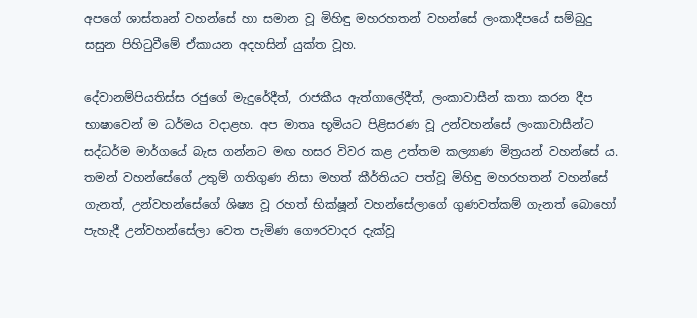අපගේ ශාස්තෘන් වහන්සේ හා සමාන වූ මිහිඳු මහරහතන් වහන්සේ ලංකාදීපයේ සම්බුදු සසුන පිහිටුවීමේ ඒකායන අදහසින් යුක්ත වූහ.

දේවානම්පියතිස්ස රජුගේ මැදුරේදීත්, රාජකීය ඇත්ගාලේදීත්, ලංකාවාසීන් කතා කරන දීප භාෂාවෙන් ම ධර්මය වදාළහ. අප මාතෘ භූමියට පිළිසරණ වූ උන්වහන්සේ ලංකාවාසීන්ට සද්ධර්ම මාර්ගයේ බැස ගන්නට මඟ හසර විවර කළ උත්තම කල්‍යාණ මිත්‍රයන් වහන්සේ ය. තමන් වහන්සේගේ උතුම් ගතිගුණ නිසා මහත් කීර්තියට පත්වූ මිහිඳු මහරහතන් වහන්සේ ගැනත්, උන්වහන්සේගේ ශිෂ්‍ය වූ රහත් භික්ෂූන් වහන්සේලාගේ ගුණවත්කම් ගැනත් බොහෝ පැහැදී උන්වහන්සේලා වෙත පැමිණ ගෞරවාදර දැක්වූ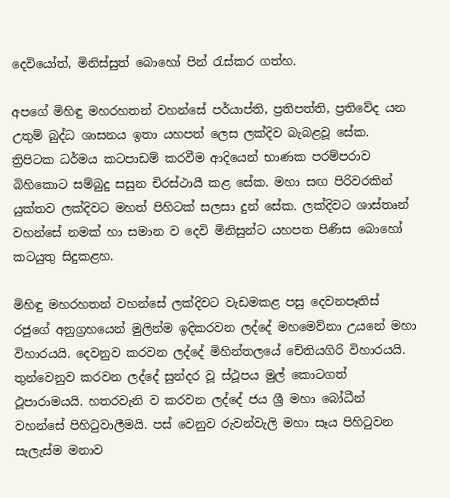දෙවියෝත්, මිනිස්සුත් බොහෝ පින් රැස්කර ගත්හ.

අපගේ මිහිඳු මහරහතන් වහන්සේ පර්යාප්ති, ප්‍රතිපත්ති, ප්‍රතිවේද යන උතුම් බුද්ධ ශාසනය ඉතා යහපත් ලෙස ලක්දිව බැබළවූ සේක. ත්‍රිපිටක ධර්මය කටපාඩම් කරවීම ආදියෙන් භාණක පරම්පරාව බිහිකොට සම්බුදු සසුන චිරස්ථායී කළ සේක. මහා සඟ පිරිවරකින් යුක්තව ලක්දිවට මහත් පිහිටක් සලසා දුන් සේක. ලක්දිවට ශාස්තෘන් වහන්සේ නමක් හා සමාන ව දෙවි මිනිසුන්ට යහපත පිණිස බොහෝ කටයුතු සිදුකළහ.

මිහිඳු මහරහතන් වහන්සේ ලක්දිවට වැඩමකළ පසු දෙවනපෑතිස් රජුගේ අනුග්‍රහයෙන් මුලින්ම ඉදිකරවන ලද්දේ මහමෙව්නා උයනේ මහා විහාරයයි. දෙවනුව කරවන ලද්දේ මිහින්තලයේ චේතියගිරි විහාරයයි. තුන්වෙනුව කරවන ලද්දේ සුන්දර වූ ස්ථූපය මුල් කොටගත් ථූපාරාමයයි. හතරවැනි ව කරවන ලද්දේ ජය ශ්‍රී මහා බෝධීන් වහන්සේ පිහිටුවාලීමයි. පස් වෙනුව රුවන්වැලි මහා සෑය පිහිටුවන සැලැස්ම මනාව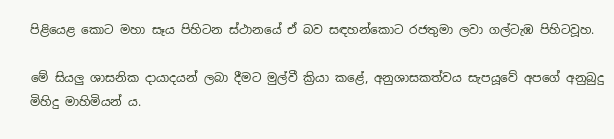පිළියෙළ කොට මහා සෑය පිහිටන ස්ථානයේ ඒ බව සඳහන්කොට රජතුමා ලවා ගල්ටැඹ පිහිටවූහ.

මේ සියලු ශාසනික දායාදයන් ලබා දීමට මුල්වී ක්‍රියා කළේ, අනුශාසකත්වය සැපයූවේ අපගේ අනුබුදු මිහිදු මාහිමියන් ය.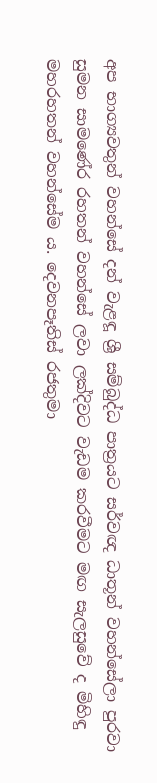අප භාග්‍යවතුන් වහන්සේ දන් වැළඳූ ශ්‍රී සම්බුද්ධ පාත්‍රයට සර්වඥ ධාතූන් වහන්සේලා පුරවා සුමන සාමණේර රහතන් වහන්සේ ලවා ලක්දිවට වැඩම කරවීමට මඟ සැලසුවේ ද මිහිඳු මහරහතන් වහන්සේම ය. දෙවනපෑතිස් රජතුමා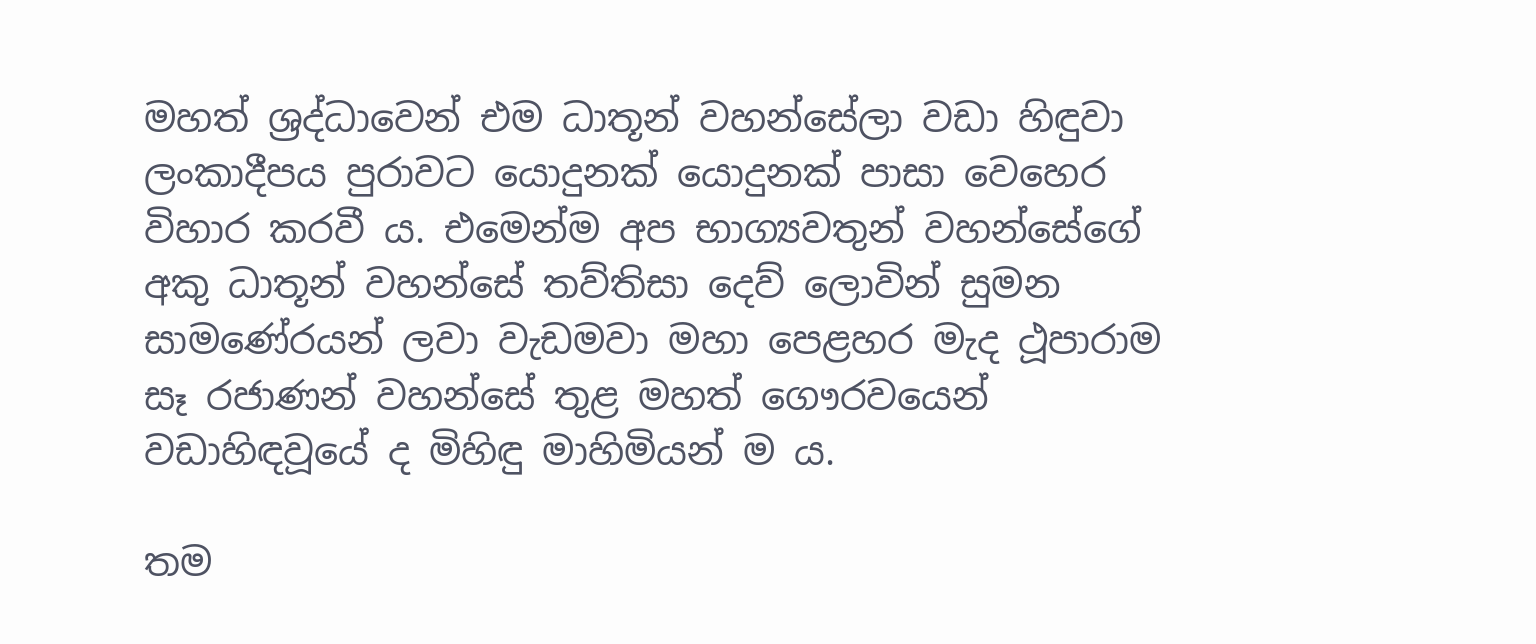මහත් ශ්‍රද්ධාවෙන් එම ධාතූන් වහන්සේලා වඩා හිඳුවා ලංකාදීපය පුරාවට යොදුනක් යොදුනක් පාසා වෙහෙර විහාර කරවී ය. එමෙන්ම අප භාග්‍යවතුන් වහන්සේගේ අකු ධාතූන් වහන්සේ තව්තිසා දෙව් ලොවින් සුමන සාමණේරයන් ලවා වැඩමවා මහා පෙළහර මැද ථූපාරාම සෑ රජාණන් වහන්සේ තුළ මහත් ගෞරවයෙන් වඩාහිඳවූයේ ද මිහිඳු මාහිමියන් ම ය.

තම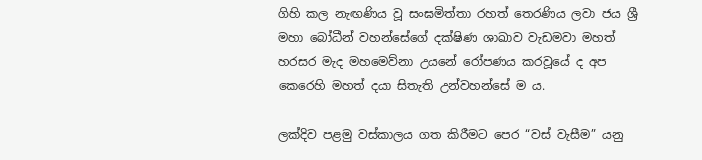ගිහි කල නැඟණිය වූ සංඝමිත්තා රහත් තෙරණිය ලවා ජය ශ්‍රී මහා බෝධීන් වහන්සේගේ දක්ෂිණ ශාඛාව වැඩමවා මහත් හරසර මැද මහමෙව්නා උයනේ රෝපණය කරවූයේ ද අප කෙරෙහි මහත් දයා සිතැති උන්වහන්සේ ම ය.

ලක්දිව පළමු වස්කාලය ගත කිරීමට පෙර “වස් වැසීම” යනු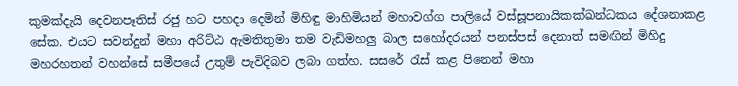කුමක්දැයි දෙවනපෑතිස් රජු හට පහදා දෙමින් මිහිඳු මාහිමියන් මහාවග්ග පාලියේ වස්සූපනායිකක්ඛන්ධකය දේශනාකළ සේක. එයට සවන්දුන් මහා අරිට්ඨ ඇමතිතුමා තම වැඩිමහලු බාල සහෝදරයන් පනස්පස් දෙනාත් සමඟින් මිහිදු මහරහතන් වහන්සේ සමීපයේ උතුම් පැවිදිබව ලබා ගත්හ. සසරේ රැස් කළ පිනෙන් මහා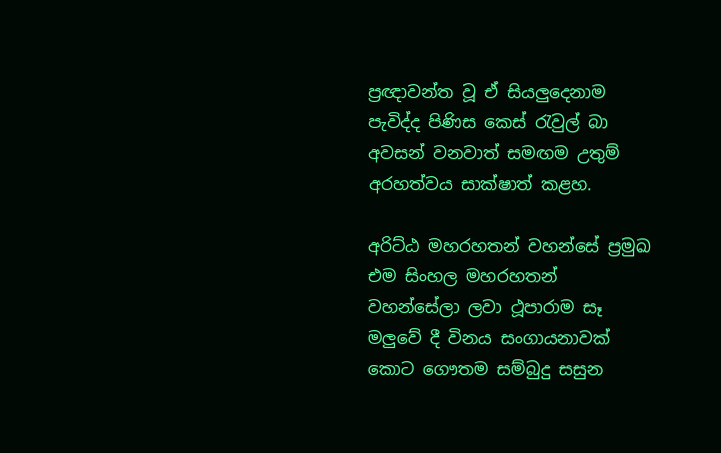ප්‍රඥාවන්ත වූ ඒ සියලුදෙනාම පැවිද්ද පිණිස කෙස් රැවුල් බා අවසන් වනවාත් සමඟම උතුම් අරහත්වය සාක්ෂාත් කළහ.

අරිට්ඨ මහරහතන් වහන්සේ ප්‍රමුඛ එම සිංහල මහරහතන් වහන්සේලා ලවා ථූපාරාම සෑ මලුවේ දී විනය සංගායනාවක් කොට ගෞතම සම්බුදු සසුන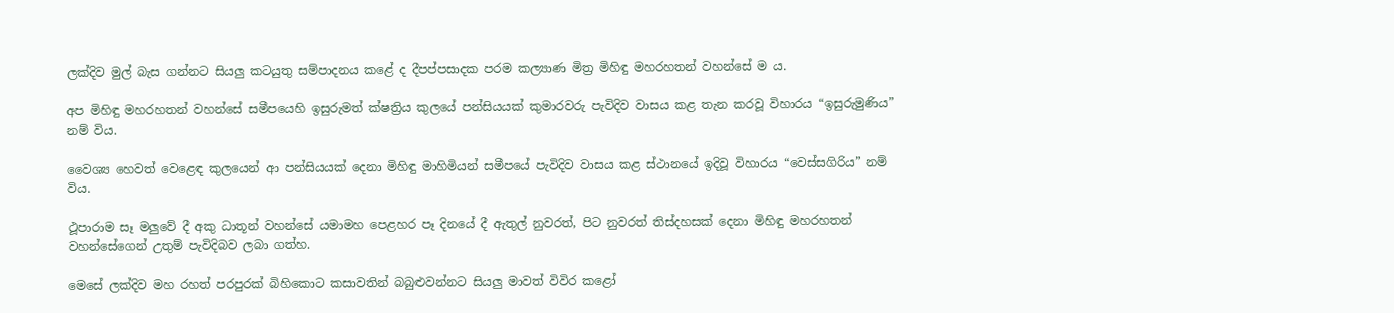ලක්දිව මුල් බැස ගන්නට සියලු කටයුතු සම්පාදනය කළේ ද දීපප්පසාදක පරම කල්‍යාණ මිත්‍ර මිහිඳු මහරහතන් වහන්සේ ම ය.

අප මිහිඳු මහරහතන් වහන්සේ සමීපයෙහි ඉසුරුමත් ක්ෂත්‍රිය කුලයේ පන්සියයක් කුමාරවරු පැවිදිව වාසය කළ තැන කරවූ විහාරය “ඉසුරුමුණිය” නම් විය.

වෛශ්‍ය හෙවත් වෙළෙඳ කුලයෙන් ආ පන්සියයක් දෙනා මිහිඳු මාහිමියන් සමීපයේ පැවිදිව වාසය කළ ස්ථානයේ ඉදිවූ විහාරය “වෙස්සගිරිය” නම් විය.

ථූපාරාම සෑ මලුවේ දී අකු ධාතූන් වහන්සේ යමාමහ පෙළහර පෑ දිනයේ දී ඇතුල් නුවරත්, පිට නුවරත් තිස්දහසක් දෙනා මිහිඳු මහරහතන් වහන්සේගෙන් උතුම් පැවිදිබව ලබා ගත්හ.

මෙසේ ලක්දිව මහ රහත් පරපුරක් බිහිකොට කසාවතින් බබුළුවන්නට සියලු මාවත් විවිර කළෝ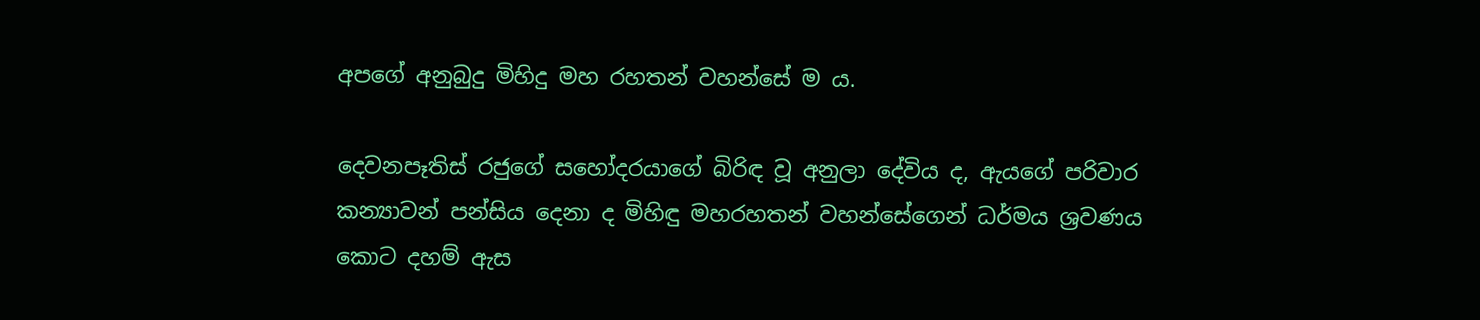අපගේ අනුබුදු මිහිදු මහ රහතන් වහන්සේ ම ය.

දෙවනපෑතිස් රජුගේ සහෝදරයාගේ බිරිඳ වූ අනුලා දේවිය ද, ඇයගේ පරිවාර කන්‍යාවන් පන්සිය දෙනා ද මිහිඳු මහරහතන් වහන්සේගෙන් ධර්මය ශ්‍රවණය කොට දහම් ඇස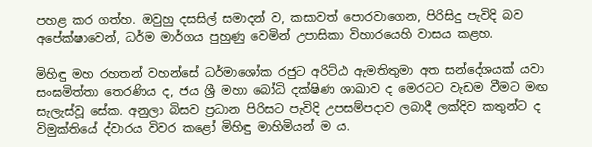පහළ කර ගත්හ. ඔවුහු දසසිල් සමාදන් ව, කසාවත් පොරවාගෙන, පිරිසිදු පැවිදි බව අපේක්ෂාවෙන්, ධර්ම මාර්ගය පුහුණු වෙමින් උපාසිකා විහාරයෙහි වාසය කළහ.

මිහිඳු මහ රහතන් වහන්සේ ධර්මාශෝක රජුට අරිට්ඨ ඇමතිතුමා අත සන්දේශයක් යවා සංඝමිත්තා තෙරණිය ද, ජය ශ්‍රී මහා බෝධි දක්ෂිණ ශාඛාව ද මෙරටට වැඩම වීමට මඟ සැලැස්වූ සේක. අනුලා බිසව ප්‍රධාන පිරිසට පැවිදි උපසම්පදාව ලබාදී ලක්දිව කතුන්ට ද විමුක්තියේ ද්වාරය විවර කළෝ මිහිඳු මාහිමියන් ම ය.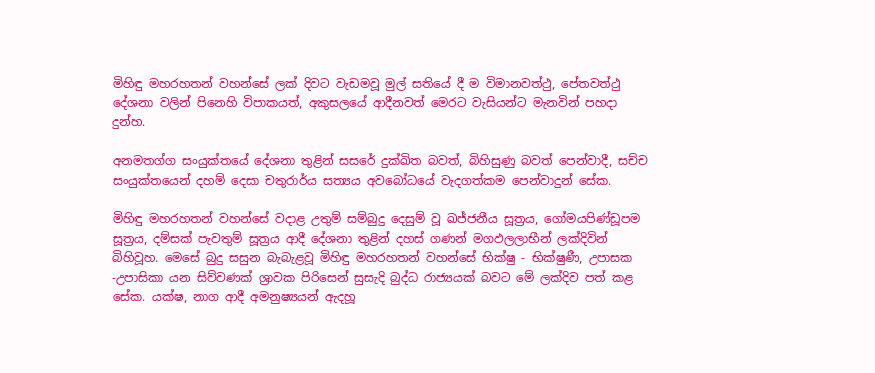මිහිඳු මහරහතන් වහන්සේ ලක් දිවට වැඩමවූ මුල් සතියේ දී ම විමානවත්ථු, පේතවත්ථු දේශනා වලින් පිනෙහි විපාකයත්, අකුසලයේ ආදීනවත් මෙරට වැසියන්ට මැනවින් පහදා දුන්හ.

අනමතග්ග සංයුක්තයේ දේශනා තුළින් සසරේ දුක්ඛිත බවත්, බිහිසුණු බවත් පෙන්වාදී, සච්ච සංයුක්තයෙන් දහම් දෙසා චතුරාර්ය සත්‍යය අවබෝධයේ වැදගත්කම පෙන්වාදුන් සේක.

මිහිඳු මහරහතන් වහන්සේ වදාළ උතුම් සම්බුදු දෙසුම් වූ ඛජ්ජනීය සූත්‍රය, ගෝමයපිණ්ඩූපම සූත්‍රය, දම්සක් පැවතුම් සූත්‍රය ආදී දේශනා තුළින් දහස් ගණන් මගඵලලාභීන් ලක්දිවින් බිහිවූහ. මෙසේ බුදු සසුන බැබැළවූ මිහිඳු මහරහතන් වහන්සේ භික්ෂු - භික්ෂුණී, උපාසක -උපාසිකා යන සිව්වණක් ශ්‍රාවක පිරිසෙන් සුසැදි බුද්ධ රාජ්‍යයක් බවට මේ ලක්දිව පත් කළ සේක. යක්ෂ, නාග ආදී අමනුෂ්‍යයන් ඇදහූ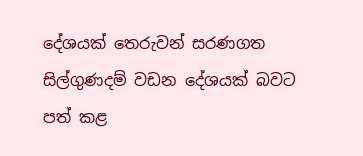දේශයක් තෙරුවන් සරණගත සිල්ගුණදම් වඩන දේශයක් බවට පත් කළ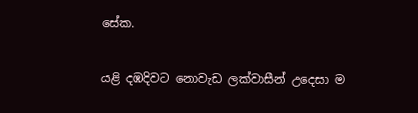සේක.

යළි දඹදිවට නොවැඩ ලක්වාසීන් උදෙසා ම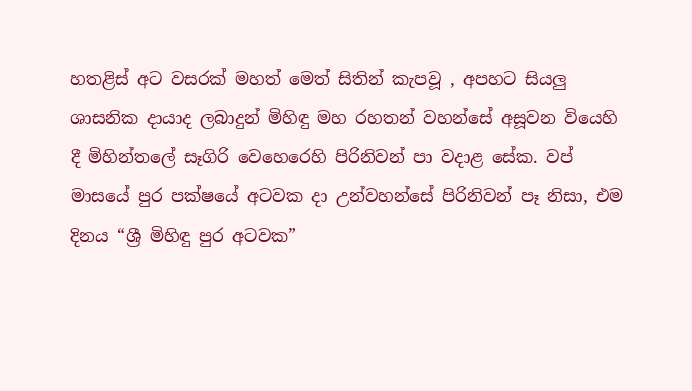හතළිස් අට වසරක් මහත් මෙත් සිතින් කැපවූ , අපහට සියලු ශාසනික දායාද ලබාදුන් මිහිඳු මහ රහතන් වහන්සේ අසූවන වියෙහි දී මිහින්තලේ සෑගිරි වෙහෙරෙහි පිරිනිවන් පා වදාළ සේක. වප් මාසයේ පුර පක්ෂයේ අටවක දා උන්වහන්සේ පිරිනිවන් පෑ නිසා, එම දිනය “ශ්‍රී මිහිඳු පුර අටවක”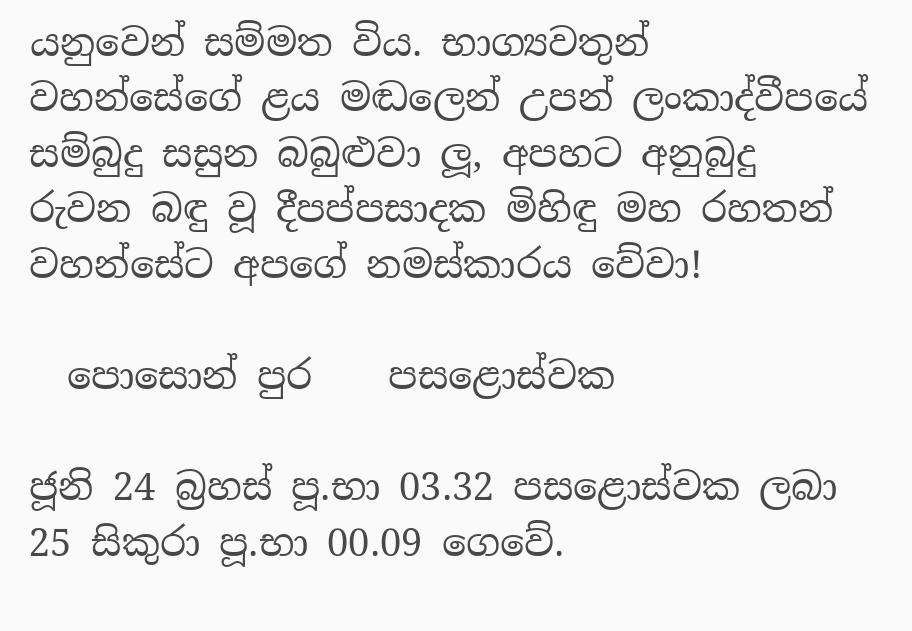යනුවෙන් සම්මත විය. භාග්‍යවතුන් වහන්සේගේ ළය මඬලෙන් උපන් ලංකාද්වීපයේ සම්බුදු සසුන බබුළුවා ලූ, අපහට අනුබුදු රුවන බඳු වූ දීපප්පසාදක මිහිඳු මහ රහතන් වහන්සේට අපගේ නමස්කාරය වේවා!

  පොසොන් පුර    පසළොස්වක

ජූනි 24 බ්‍රහස් පූ.භා 03.32 පසළොස්වක ලබා 25 සිකුරා පූ.භා 00.09 ගෙවේ.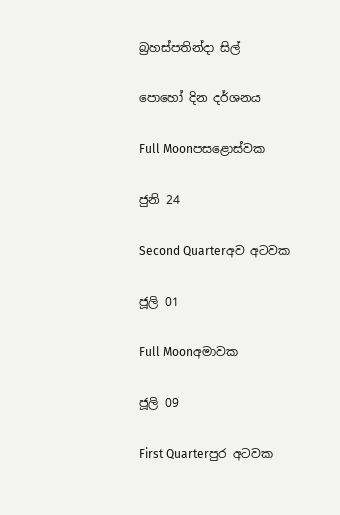බ්‍රහස්පතින්දා සිල්

පොහෝ දින දර්ශනය

Full Moonපසළොස්වක

ජුනි 24

Second Quarterඅව අටවක

ජූලි 01

Full Moonඅමාවක

ජූලි 09

First Quarterපුර අටවක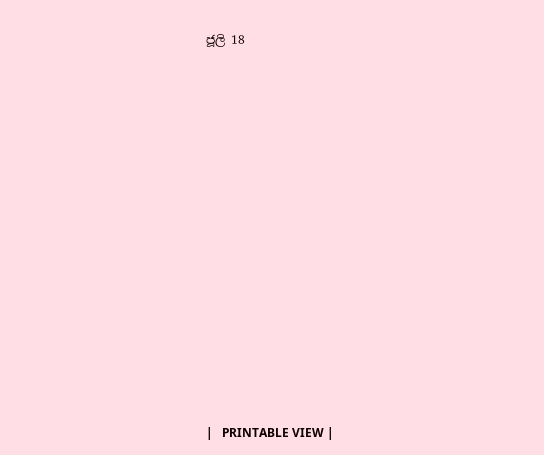ජූලි 18















|   PRINTABLE VIEW |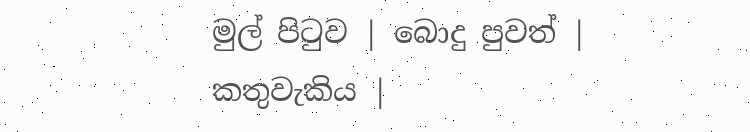මුල් පිටුව | බොදු පුවත් | කතුවැකිය |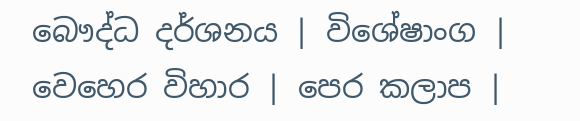බෞද්ධ දර්ශනය | විශේෂාංග | වෙහෙර විහාර | පෙර කලාප |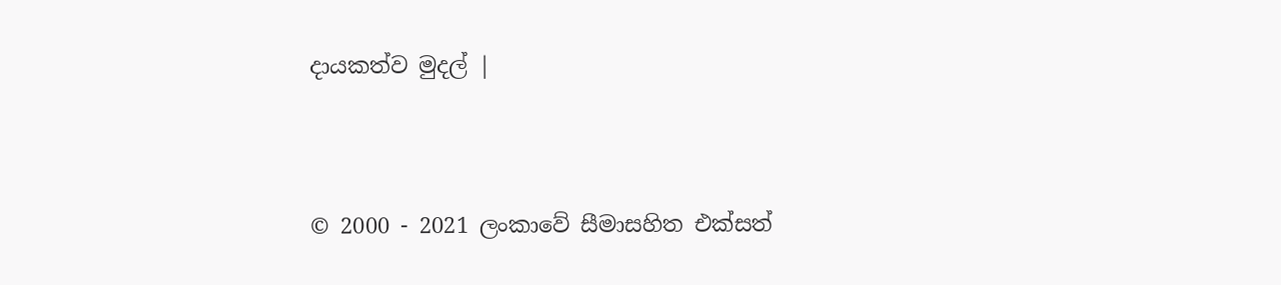දායකත්ව මුදල් |



© 2000 - 2021 ලංකාවේ සීමාසහිත එක්සත්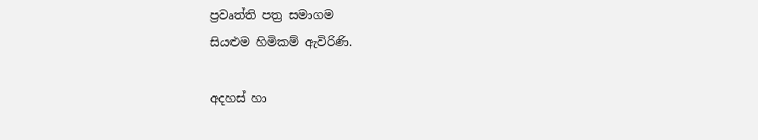ප්‍රවෘත්ති පත්‍ර සමාගම
සියළුම හිමිකම් ඇවිරිණි.

අදහස් හා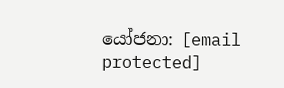යෝජනා: [email protected]